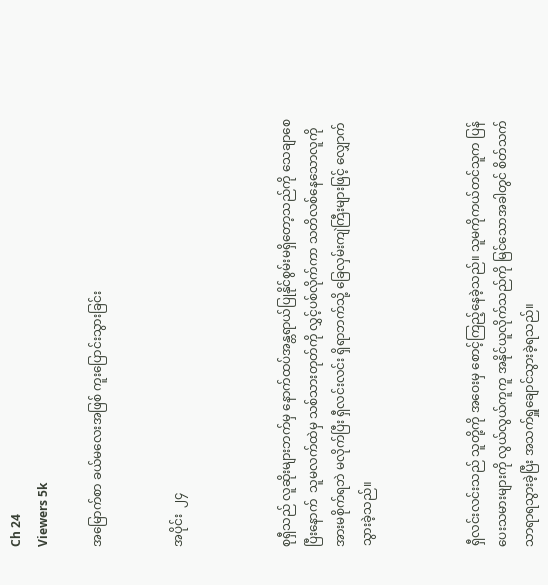Ch 24
Viewers 5k

အမြောက်စာ ခယ်မလေးအဖြစ် ကူးပြောင်းသွားခြင်း


အပိုင်း  ၂၄



စုရှီသည် လူဆိုးများဘက်မှ နောက်ထပ်အန္တရာယ်ပြုနိုင်စွမ်းမရှိတော့သည်ကို သေချာစေပြီးနောက်  သူမလက်ထဲမှ သစ်သားတုတ်ကို လွှင့်ပစ်လိုက်ကာ သတိလစ်နေသောလူကို အားမစိုက်ရဘဲ မလိုက်ပြီး ရှီလင်းလင်း ရှိရာဘက်သို့ ခြေလှမ်းကျဲကြီးများဖြင့် လျှောက်သွားခဲ့သည်။



ရှီလင်းလင်းသည် သူတို့ကို အဝေးမှ စောင့်ကြည့်နေခဲ့သည်။ သူမကိုကယ်တင်သူက ပြန်ပေးသမားများကို လွယ်လွယ်ကူကူ အနိုင်ယူလိုက်သည်ကို မြင်သောအခါတွင် စိတ်သက်သာရာရသွားခဲ့ပြီး အသက်ရှူချောင်သွားခဲ့ရသည်။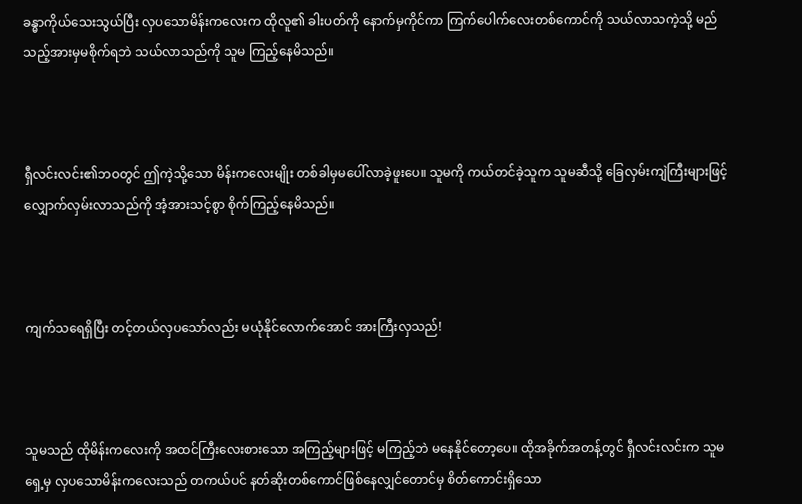ခန္ဓာကိုယ်သေးသွယ်ပြီး လှပသောမိန်းကလေးက ထိုလူ၏ ခါးပတ်ကို နောက်မှကိုင်ကာ ကြက်ပေါက်လေးတစ်ကောင်ကို သယ်လာသကဲ့သို့ မည်သည့်အားမှမစိုက်ရဘဲ သယ်လာသည်ကို သူမ ကြည့်နေမိသည်။



ရှီလင်းလင်း၏ဘဝတွင် ဤကဲ့သို့သော မိန်းကလေးမျိုး တစ်ခါမှမပေါ်လာခဲ့ဖူးပေ။ သူမကို ကယ်တင်ခဲ့သူက သူမဆီသို့ ခြေလှမ်းကျဲကြီးများဖြင့် လျှောက်လှမ်းလာသည်ကို အံ့အားသင့်စွာ စိုက်ကြည့်နေမိသည်။



ကျက်သရေရှိပြီး တင့်တယ်လှပသော်လည်း မယုံနိုင်လောက်အောင် အားကြီးလှသည်!



သူမသည် ထိုမိန်းကလေးကို အထင်ကြီးလေးစားသော အကြည့်များဖြင့် မကြည့်ဘဲ မနေနိုင်တော့ပေ။ ထိုအခိုက်အတန့်တွင် ရှီလင်းလင်းက သူမရှေ့မှ လှပသောမိန်းကလေးသည် တကယ်ပင် နတ်ဆိုးတစ်ကောင်ဖြစ်နေလျှင်တောင်မှ စိတ်ကောင်းရှိသော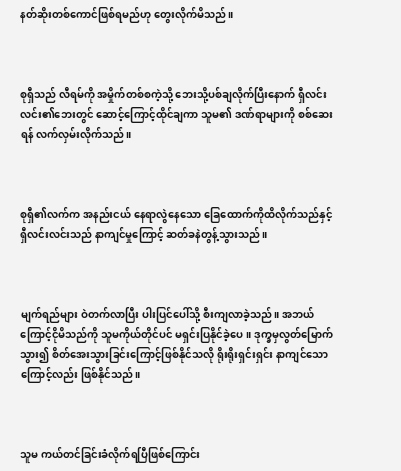နတ်ဆိုးတစ်ကောင်ဖြစ်ရမည်ဟု တွေးလိုက်မိသည်။



စုရှီသည် လီရမ်ကို အမှိုက်တစ်စကဲ့သို့ ဘေးသို့ပစ်ချလိုက်ပြီးနောက် ရှီလင်းလင်း၏ဘေးတွင် ဆောင့်ကြောင့်ထိုင်ချကာ သူမ၏ ဒဏ်ရာများကို စစ်ဆေးရန် လက်လှမ်းလိုက်သည်။



စုရှီ၏လက်က အနည်းငယ် နေရာလွဲနေသော ခြေထောက်ကိုထိလိုက်သည်နှင့် ရှီလင်းလင်းသည် နာကျင်မှုကြောင့် ဆတ်ခနဲတွန့်သွားသည်။



မျက်ရည်များ ဝဲတက်လာပြီး ပါးပြင်ပေါ်သို့ စီးကျလာခဲ့သည်။ အဘယ်ကြောင့်ငိုမိသည်ကို သူမကိုယ်တိုင်ပင် မရှင်းပြနိုင်ခဲ့ပေ။ ဒုက္ခမှလွတ်မြောက်သွား၍ စိတ်အေးသွားခြင်းကြောင့်ဖြစ်နိုင်သလို ရိုးရိုးရှင်းရှင်း နာကျင်သောကြောင့်လည်း ဖြစ်နိုင်သည်။



သူမ ကယ်တင်ခြင်းခံလိုက်ရပြီဖြစ်ကြောင်း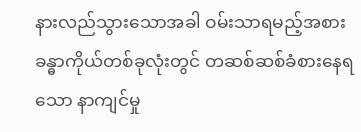နားလည်သွားသောအခါ ဝမ်းသာရမည့်အစား ခန္ဓာကိုယ်တစ်ခုလုံးတွင် တဆစ်ဆစ်ခံစားနေရသော နာကျင်မှု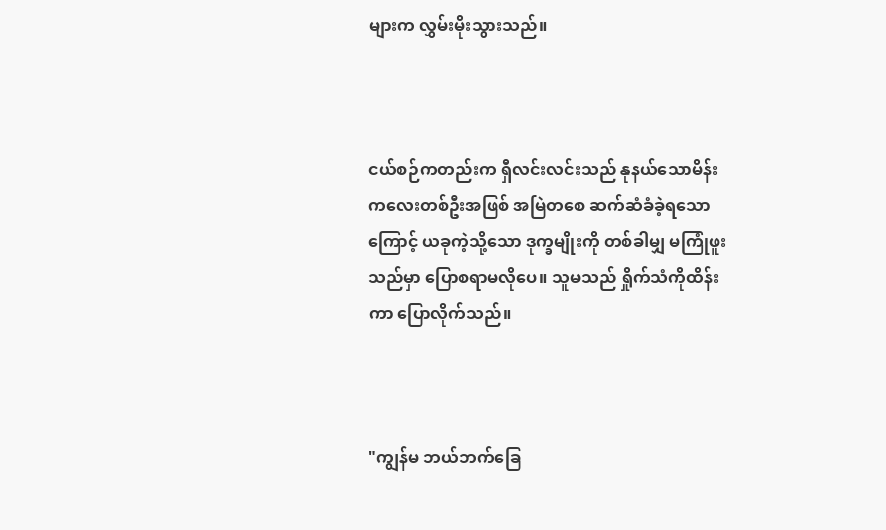များက လွှမ်းမိုးသွားသည်။



ငယ်စဉ်ကတည်းက ရှီလင်းလင်းသည် နုနယ်သောမိန်းကလေးတစ်ဦးအဖြစ် အမြဲတစေ ဆက်ဆံခံခဲ့ရသောကြောင့် ယခုကဲ့သို့သော ဒုက္ခမျိုးကို တစ်ခါမျှ မကြုံဖူးသည်မှာ ပြောစရာမလိုပေ။ သူမသည် ရှိုက်သံကိုထိန်းကာ ပြောလိုက်သည်။



"ကျွန်မ ဘယ်ဘက်ခြေ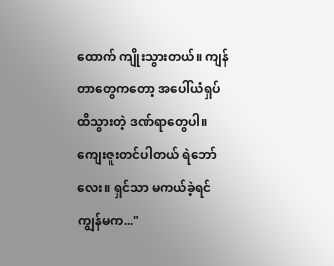ထောက် ကျိုးသွားတယ်။ ကျန်တာတွေကတော့ အပေါ်ယံရှပ်ထိသွားတဲ့ ဒဏ်ရာတွေပါ။ ကျေးဇူးတင်ပါတယ် ရဲဘော်လေး။ ရှင်သာ မကယ်ခဲ့ရင် ကျွန်မက..."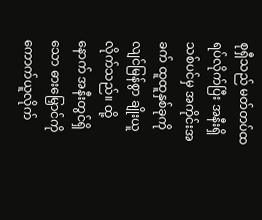စုရှီသည် မတ်တပ်ထရပ်လိုက်ပြီး အနီးရှိသစ်ပင်မှ အကိုင်းအခက် ထူထူနှစ်ခုကို လျင်မြန်စွာ ချိုးယူလိုက်သည်။ ထို့နောက် အနီးတွင်ရှိသော ဓားမြှောင်ကို ကောက်ယူလိုက်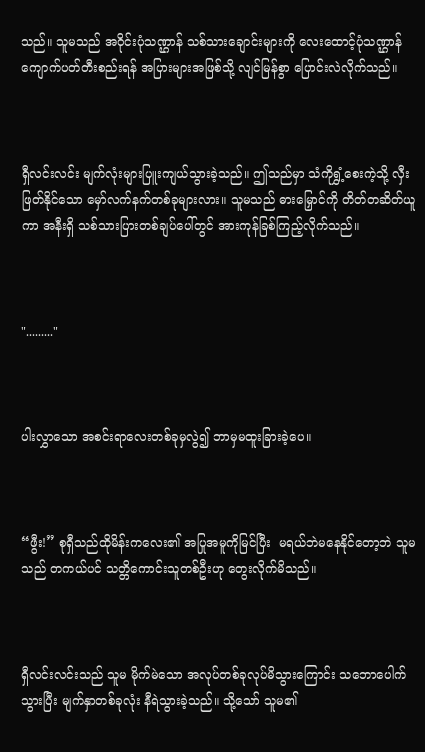သည်။ သူမသည် အဝိုင်းပုံသဏ္ဌာန် သစ်သားချောင်းများကို လေးထောင့်ပုံသဏ္ဌာန် ကျောက်ပတ်တီးစည်းရန် အပြားများအဖြစ်သို့ လျင်မြန်စွာ ပြောင်းလဲလိုက်သည်။



ရှီလင်းလင်း မျက်လုံးများပြူးကျယ်သွားခဲ့သည်။ ဤသည်မှာ သံကိုရွှံ့စေးကဲ့သို့ လှီးဖြတ်နိုင်သော မှော်လက်နက်တစ်ခုများလား။ သူမသည် ဓားမြှောင်ကို တိတ်တဆိတ်ယူကာ အနီးရှိ သစ်သားပြားတစ်ချပ်ပေါ်တွင် အားကုန်ခြစ်ကြည့်လိုက်သည်။



"........."



ပါးလွှာသော အစင်းရာလေးတစ်ခုမှလွဲ၍ ဘာမှမထူးခြားခဲ့ပေ။



“ဖွီး!” စုရှီသည်ထိုမိန်းကလေး၏ အပြုအမူကိုမြင်ပြီး  မရယ်ဘဲမနေနိုင်တော့ဘဲ သူမသည် တကယ်ပင် သတ္တိကောင်းသူတစ်ဦးဟု တွေးလိုက်မိသည်။



ရှီလင်းလင်းသည် သူမ မိုက်မဲသော အလုပ်တစ်ခုလုပ်မိသွားကြောင်း သဘောပေါက်သွားပြီး မျက်နှာတစ်ခုလုံး နီရဲသွားခဲ့သည်။ သို့သော် သူမ၏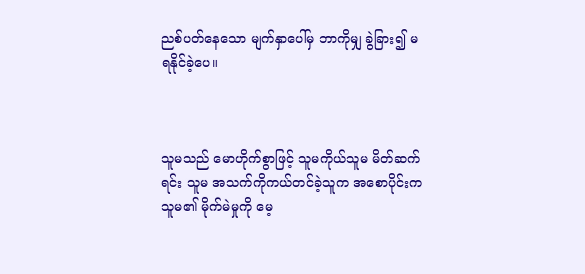ညစ်ပတ်နေသော မျက်နှာပေါ်မှ ဘာကိုမျှ ခွဲခြား၍ မရနိုင်ခဲ့ပေ။



သူမသည် မောဟိုက်စွာဖြင့် သူမကိုယ်သူမ မိတ်ဆက်ရင်း သူမ အသက်ကိုကယ်တင်ခဲ့သူက အစောပိုင်းက သူမ၏ မိုက်မဲမှုကို မေ့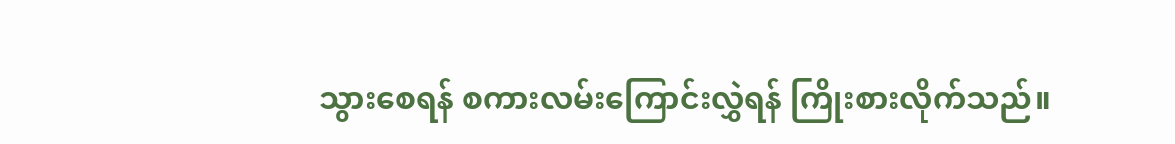သွားစေရန် စကားလမ်းကြောင်းလွှဲရန် ကြိုးစားလိုက်သည်။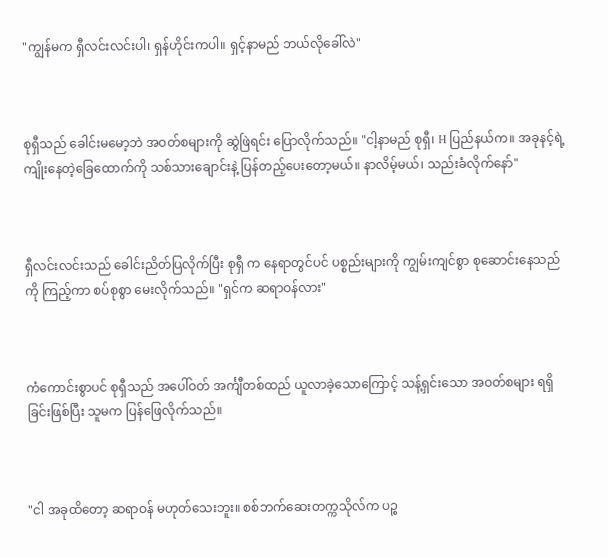"ကျွန်မက ရှီလင်းလင်းပါ၊ ရှန်ဟိုင်းကပါ။ ရှင့်နာမည် ဘယ်လိုခေါ်လဲ"



စုရှီသည် ခေါင်းမမော့ဘဲ အဝတ်စများကို ဆွဲဖြဲရင်း ပြောလိုက်သည်။ "ငါ့နာမည် စုရှီ၊ H ပြည်နယ်က။ အခုနင့်ရဲ့ကျိုးနေတဲ့ခြေထောက်ကို သစ်သားချောင်းနဲ့ ပြန်တည့်ပေးတော့မယ်။ နာလိမ့်မယ်၊ သည်းခံလိုက်နော်"



ရှီလင်းလင်းသည် ခေါင်းညိတ်ပြလိုက်ပြီး စုရှီ က နေရာတွင်ပင် ပစ္စည်းများကို ကျွမ်းကျင်စွာ စုဆောင်းနေသည်ကို ကြည့်ကာ စပ်စုစွာ မေးလိုက်သည်။ "ရှင်က ဆရာဝန်လား"



ကံကောင်းစွာပင် စုရှီသည် အပေါ်ဝတ် အင်္ကျီတစ်ထည် ယူလာခဲ့သောကြောင့် သန့်ရှင်းသော အဝတ်စများ ရရှိခြင်းဖြစ်ပြီး သူမက ပြန်ဖြေလိုက်သည်။



"ငါ အခုထိတော့ ဆရာဝန် မဟုတ်သေးဘူး။ စစ်ဘက်ဆေးတက္ကသိုလ်က ပဉ္စ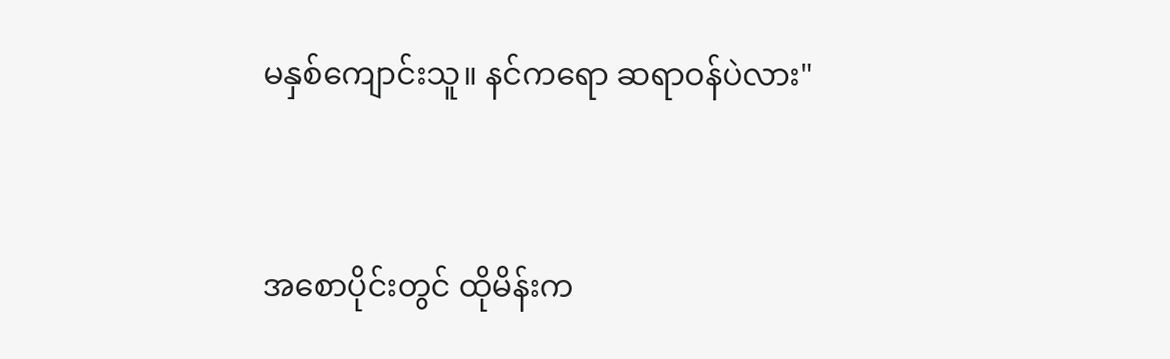မနှစ်ကျောင်းသူ။ နင်ကရော ဆရာဝန်ပဲလား"



အစောပိုင်းတွင် ထိုမိန်းက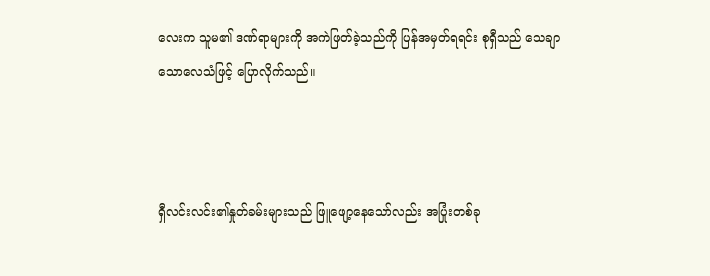လေးက သူမ၏ ဒဏ်ရာများကို အကဲဖြတ်ခဲ့သည်ကို ပြန်အမှတ်ရရင်း စုရှီသည် သေချာသောလေသံဖြင့် ပြောလိုက်သည်။



ရှီလင်းလင်း၏နှုတ်ခမ်းများသည် ဖြူဖျော့နေသော်လည်း အပြုံးတစ်ခု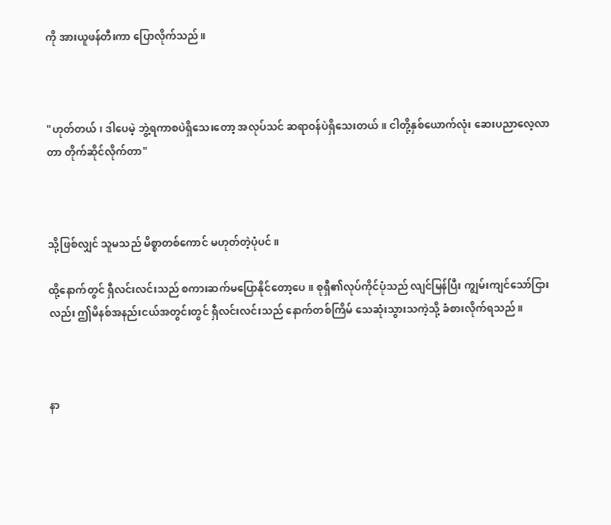ကို အားယူဖန်တီးကာ ပြောလိုက်သည်။



"ဟုတ်တယ်၊ ဒါပေမဲ့ ဘွဲ့ရကာစပဲရှိသေးတော့ အလုပ်သင် ဆရာဝန်ပဲရှိသေးတယ်။ ငါတို့နှစ်ယောက်လုံး ဆေးပညာလေ့လာတာ တိုက်ဆိုင်လိုက်တာ"



သို့ဖြစ်လျှင် သူမသည် မိစ္စာတစ်ကောင် မဟုတ်တဲ့ပုံပင်။

ထို့နောက်တွင် ရှီလင်းလင်းသည် စကားဆက်မပြောနိုင်တော့ပေ။ စုရှီ၏လုပ်ကိုင်ပုံသည် လျင်မြန်ပြီး ကျွမ်းကျင်သော်ငြားလည်း ဤမိနစ်အနည်းငယ်အတွင်းတွင် ရှီလင်းလင်းသည် နောက်တစ်ကြိမ် သေဆုံးသွားသကဲ့သို့ ခံစားလိုက်ရသည်။



နာ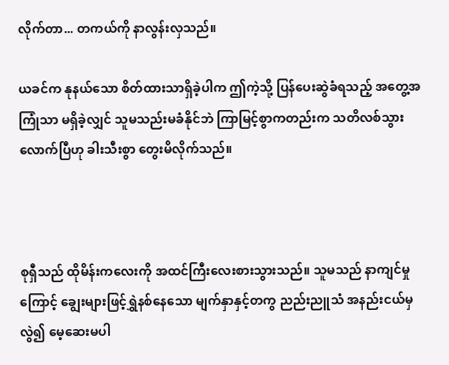လိုက်တာ... တကယ်ကို နာလွန်းလှသည်။

ယခင်က နုနယ်သော စိတ်ထားသာရှိခဲ့ပါက ဤကဲ့သို့ ပြန်ပေးဆွဲခံရသည့် အတွေ့အကြုံသာ မရှိခဲ့လျှင် သူမသည်းမခံနိုင်ဘဲ ကြာမြင့်စွာကတည်းက သတိလစ်သွားလောက်ပြီဟု ခါးသီးစွာ တွေးမိလိုက်သည်။



စုရှီသည် ထိုမိန်းကလေးကို အထင်ကြီးလေးစားသွားသည်။ သူမသည် နာကျင်မှုကြောင့် ချွေးများဖြင့်ရွှဲနစ်နေသော မျက်နှာနှင့်တကွ ညည်းညူသံ အနည်းငယ်မှလွဲ၍ မေ့ဆေးမပါ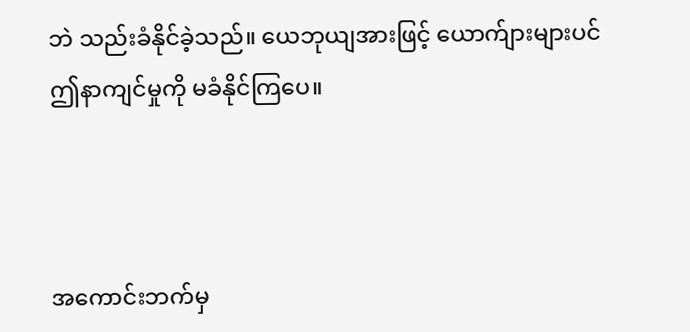ဘဲ သည်းခံနိုင်ခဲ့သည်။ ယေဘုယျအားဖြင့် ယောက်ျားများပင် ဤနာကျင်မှုကို မခံနိုင်ကြပေ။



အကောင်းဘက်မှ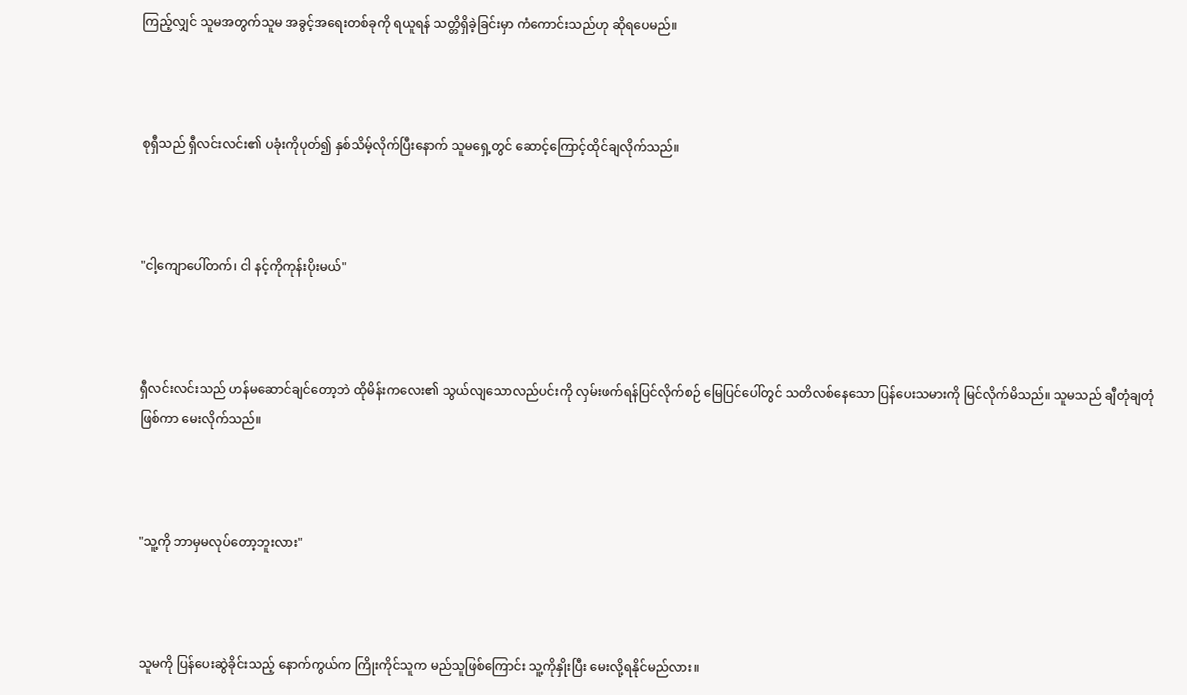ကြည့်လျှင် သူမအတွက်သူမ အခွင့်အရေးတစ်ခုကို ရယူရန် သတ္တိရှိခဲ့ခြင်းမှာ ကံကောင်းသည်ဟု ဆိုရပေမည်။



စုရှီသည် ရှီလင်းလင်း၏ ပခုံးကိုပုတ်၍ နှစ်သိမ့်လိုက်ပြီးနောက် သူမရှေ့တွင် ဆောင့်ကြောင့်ထိုင်ချလိုက်သည်။



"ငါ့ကျောပေါ်တက်၊ ငါ နင့်ကိုကုန်းပိုးမယ်"



ရှီလင်းလင်းသည် ဟန်မဆောင်ချင်တော့ဘဲ ထိုမိန်းကလေး၏ သွယ်လျသောလည်ပင်းကို လှမ်းဖက်ရန်ပြင်လိုက်စဉ် မြေပြင်ပေါ်တွင် သတိလစ်နေသော ပြန်ပေးသမားကို မြင်လိုက်မိသည်။ သူမသည် ချီတုံချတုံဖြစ်ကာ မေးလိုက်သည်။



"သူ့ကို ဘာမှမလုပ်တော့ဘူးလား"



သူမကို ပြန်ပေးဆွဲခိုင်းသည့် နောက်ကွယ်က ကြိုးကိုင်သူက မည်သူဖြစ်ကြောင်း သူ့ကိုနှိုးပြီး မေးလို့ရနိုင်မည်လား။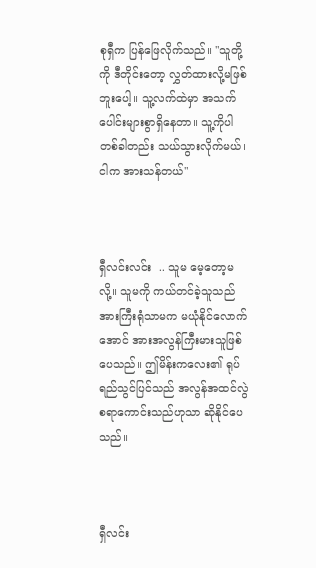စုရှီက ပြန်ဖြေလိုက်သည်။ "သူတို့ကို ဒီတိုင်းတော့ လွှတ်ထားလို့မဖြစ်ဘူးပေါ့။ သူ့လက်ထဲမှာ အသက်ပေါင်းများစွာရှိနေတာ။ သူ့ကိုပါ တစ်ခါတည်း သယ်သွားလိုက်မယ်၊ ငါက အားသန်တယ်"



ရှီလင်းလင်း  .. သူမ မေ့တော့မလို့။ သူမကို ကယ်တင်ခဲ့သူသည် အားကြီးရုံသာမက မယုံနိုင်လောက်အောင် အားအလွန်ကြီးမားသူဖြစ်ပေသည်။ ဤမိန်းကလေး၏ ရုပ်ရည်သွင်ပြင်သည် အလွန်အထင်လွဲစရာကောင်းသည်ဟုသာ ဆိုနိုင်ပေသည်။



ရှီလင်း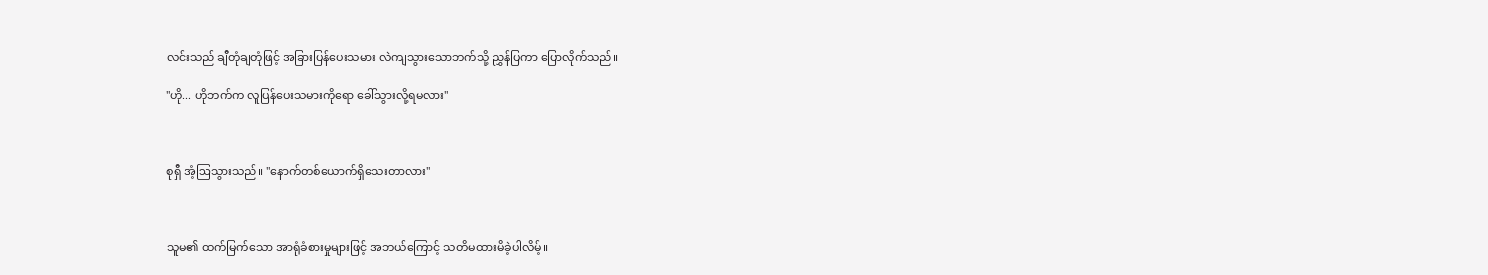လင်းသည် ချီတုံချတုံဖြင့် အခြားပြန်ပေးသမား လဲကျသွားသောဘက်သို့ ညွှန်ပြကာ ပြောလိုက်သည်။

"ဟို... ဟိုဘက်က လူပြန်ပေးသမားကိုရော ခေါ်သွားလို့ရမလား"



စုရှီ အံ့ဩသွားသည်။ "နောက်တစ်ယောက်ရှိသေးတာလား"



သူမ၏ ထက်မြက်သော အာရုံခံစားမှုများဖြင့် အဘယ်ကြောင့် သတိမထားမိခဲ့ပါလိမ့်။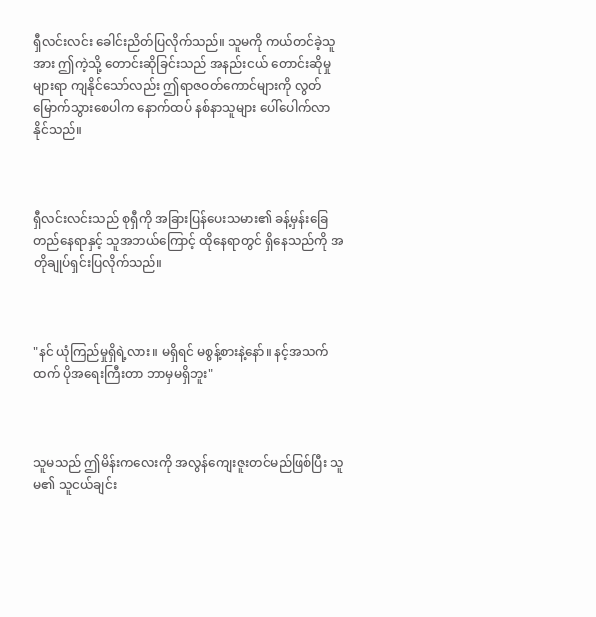ရှီလင်းလင်း ခေါင်းညိတ်ပြလိုက်သည်။ သူမကို ကယ်တင်ခဲ့သူအား ဤကဲ့သို့ တောင်းဆိုခြင်းသည် အနည်းငယ် တောင်းဆိုမှုများရာ ကျနိုင်သော်လည်း ဤရာဇဝတ်ကောင်များကို လွတ်မြောက်သွားစေပါက နောက်ထပ် နစ်နာသူများ ပေါ်ပေါက်လာနိုင်သည်။



ရှီလင်းလင်းသည် စုရှီကို အခြားပြန်ပေးသမား၏ ခန့်မှန်းခြေတည်နေရာနှင့် သူအဘယ်ကြောင့် ထိုနေရာတွင် ရှိနေသည်ကို အတိုချုပ်ရှင်းပြလိုက်သည်။



"နင် ယုံကြည်မှုရှိရဲ့လား။ မရှိရင် မစွန့်စားနဲ့နော်။ နင့်အသက်ထက် ပိုအရေးကြီးတာ ဘာမှမရှိဘူး"



သူမသည် ဤမိန်းကလေးကို အလွန်ကျေးဇူးတင်မည်ဖြစ်ပြီး သူမ၏ သူငယ်ချင်း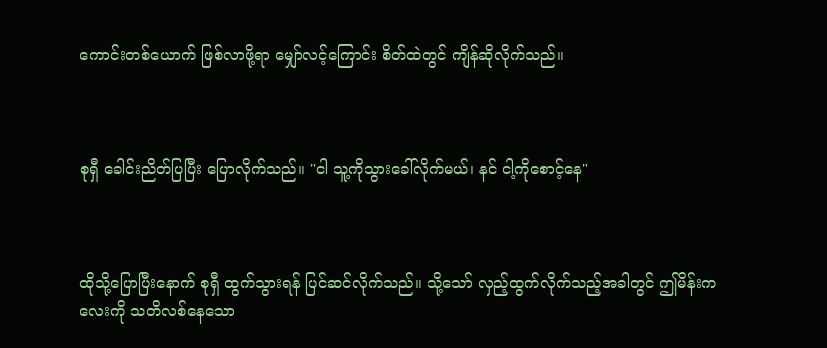ကောင်းတစ်ယောက် ဖြစ်လာဖို့ရာ မျှော်လင့်ကြောင်း စိတ်ထဲတွင် ကျိန်ဆိုလိုက်သည်။



စုရှီ ခေါင်းညိတ်ပြပြီး ပြောလိုက်သည်။ "ငါ သူ့ကိုသွားခေါ်လိုက်မယ်၊ နင် ငါ့ကိုစောင့်နေ"



ထိုသို့ပြောပြီးနောက် စုရှီ ထွက်သွားရန် ပြင်ဆင်လိုက်သည်။ သို့သော် လှည့်ထွက်လိုက်သည့်အခါတွင် ဤမိန်းကလေးကို သတိလစ်နေသော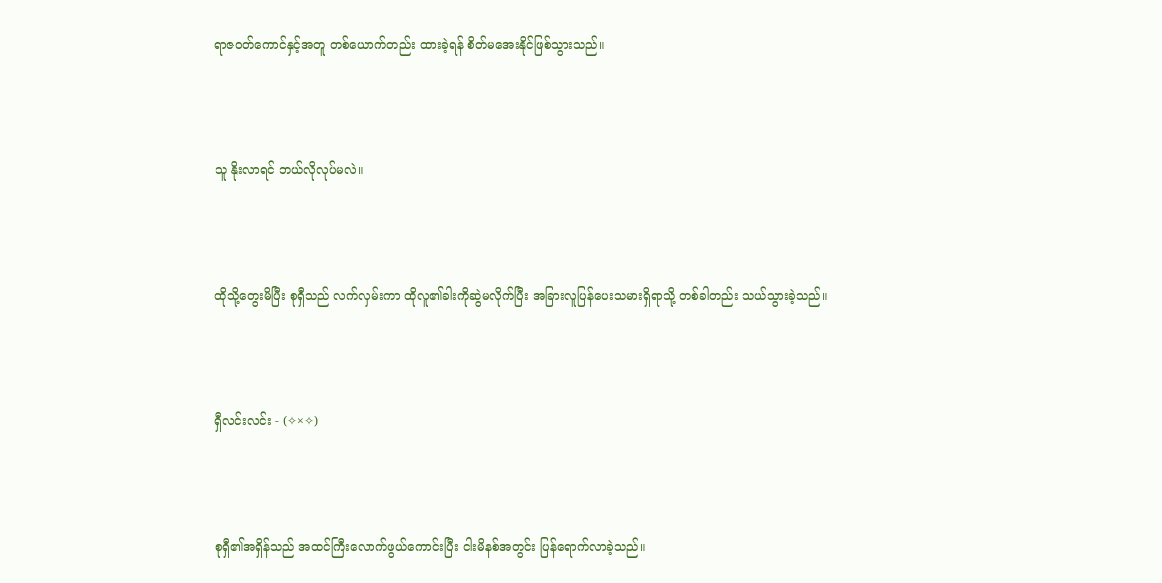ရာဇဝတ်ကောင်နှင့်အတူ တစ်ယောက်တည်း ထားခဲ့ရန် စိတ်မအေးနိုင်ဖြစ်သွားသည်။



သူ နိုးလာရင် ဘယ်လိုလုပ်မလဲ။



ထိုသို့တွေးမိပြီး စုရှီသည် လက်လှမ်းကာ ထိုလူ၏ခါးကိုဆွဲမလိုက်ပြီး အခြားလူပြန်ပေးသမားရှိရာသို့ တစ်ခါတည်း သယ်သွားခဲ့သည်။



ရှီလင်းလင်း - (✧×✧)



စုရှီ၏အရှိန်သည် အထင်ကြီးလောက်ဖွယ်ကောင်းပြီး ငါးမိနစ်အတွင်း ပြန်ရောက်လာခဲ့သည်။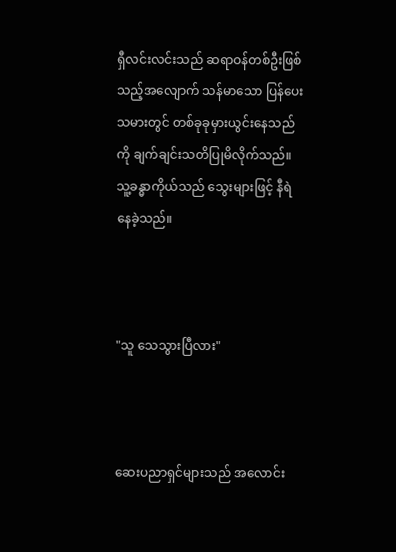ရှီလင်းလင်းသည် ဆရာဝန်တစ်ဦးဖြစ်သည့်အလျောက် သန်မာသော ပြန်ပေးသမားတွင် တစ်ခုခုမှားယွင်းနေသည်ကို ချက်ချင်းသတိပြုမိလိုက်သည်။ သူ့ခန္ဓာကိုယ်သည် သွေးများဖြင့် နီရဲနေခဲ့သည်။



"သူ သေသွားပြီလား"



ဆေးပညာရှင်များသည် အလောင်း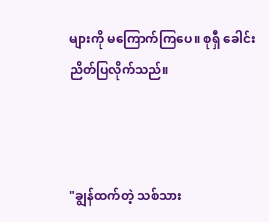များကို မကြောက်ကြပေ။ စုရှီ ခေါင်းညိတ်ပြလိုက်သည်။



"ချွန်ထက်တဲ့ သစ်သား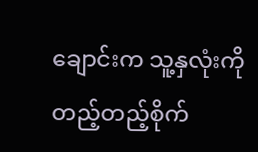ချောင်းက သူ့နှလုံးကို တည့်တည့်စိုက်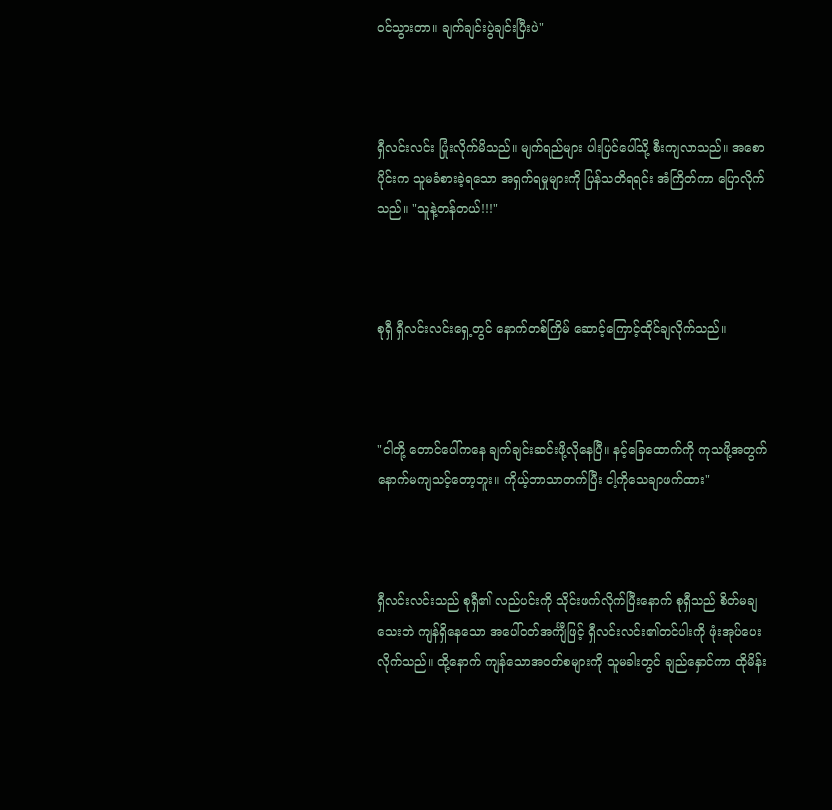ဝင်သွားတာ။ ချက်ချင်းပွဲချင်းပြီးပဲ"



ရှီလင်းလင်း ပြုံးလိုက်မိသည်။ မျက်ရည်များ ပါးပြင်ပေါ်သို့ စီးကျလာသည်။ အစောပိုင်းက သူမခံစားခဲ့ရသော အရှက်ရမှုများကို ပြန်သတိရရင်း အံကြိတ်ကာ ပြောလိုက်သည်။ "သူနဲ့တန်တယ်!!!"



စုရှီ ရှီလင်းလင်းရှေ့တွင် နောက်တစ်ကြိမ် ဆောင့်ကြောင့်ထိုင်ချလိုက်သည်။



"ငါတို့ တောင်ပေါ်ကနေ ချက်ချင်းဆင်းဖို့လိုနေပြီ။ နင့်ခြေထောက်ကို ကုသဖို့အတွက် နောက်မကျသင့်တော့ဘူး။ ကိုယ့်ဘာသာတက်ပြီး ငါ့ကိုသေချာဖက်ထား"



ရှီလင်းလင်းသည် စုရှီ၏ လည်ပင်းကို သိုင်းဖက်လိုက်ပြီးနောက် စုရှီသည် စိတ်မချသေးဘဲ ကျန်ရှိနေသော အပေါ်ဝတ်အင်္ကျီဖြင့် ရှီလင်းလင်း၏တင်ပါးကို ဖုံးအုပ်ပေးလိုက်သည်။ ထို့နောက် ကျန်သောအဝတ်စများကို သူမခါးတွင် ချည်နှောင်ကာ ထိုမိန်း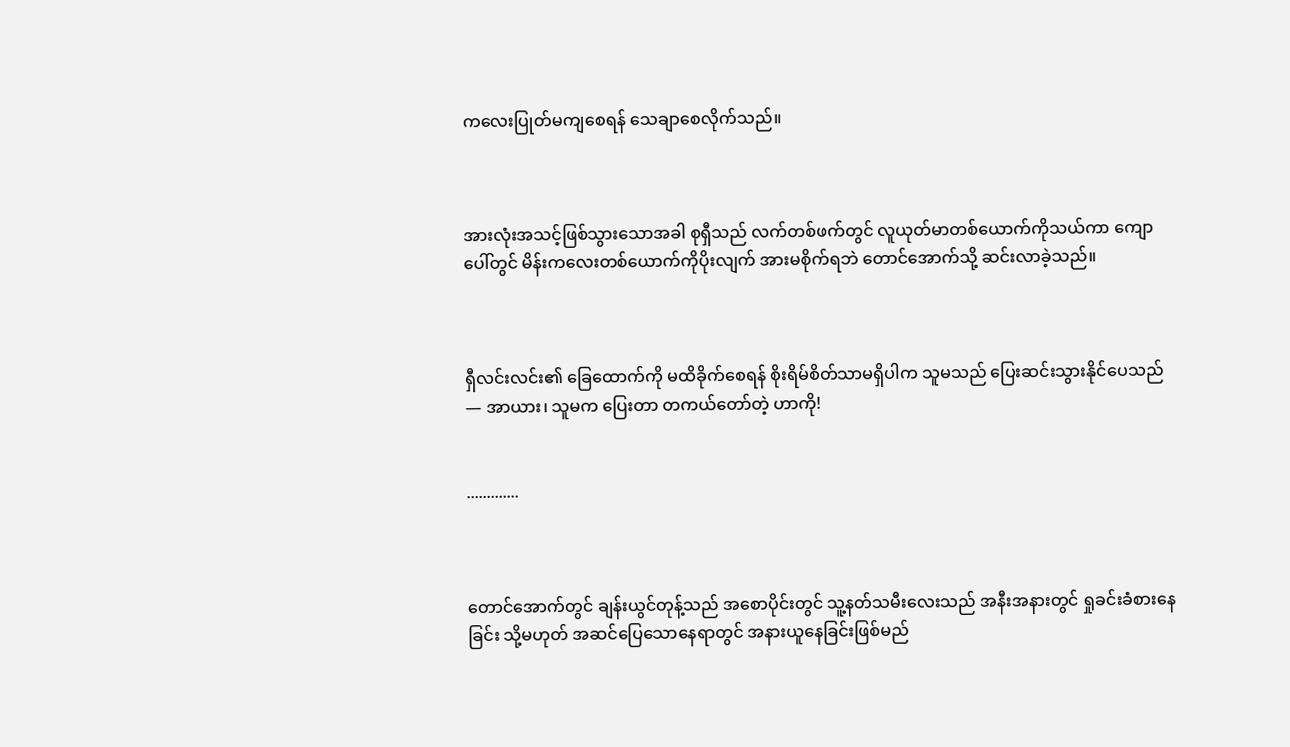ကလေးပြုတ်မကျစေရန် သေချာစေလိုက်သည်။



အားလုံးအသင့်ဖြစ်သွားသောအခါ စုရှီသည် လက်တစ်ဖက်တွင် လူယုတ်မာတစ်ယောက်ကိုသယ်ကာ ကျောပေါ်တွင် မိန်းကလေးတစ်ယောက်ကိုပိုးလျက် အားမစိုက်ရဘဲ တောင်အောက်သို့ ဆင်းလာခဲ့သည်။



ရှီလင်းလင်း၏ ခြေထောက်ကို မထိခိုက်စေရန် စိုးရိမ်စိတ်သာမရှိပါက သူမသည် ပြေးဆင်းသွားနိုင်ပေသည် — အာယား၊ သူမက ပြေးတာ တကယ်တော်တဲ့ ဟာကို!


.............



တောင်အောက်တွင် ချန်းယွင်တုန့်သည် အစောပိုင်းတွင် သူ့နတ်သမီးလေးသည် အနီးအနားတွင် ရှုခင်းခံစားနေခြင်း သို့မဟုတ် အဆင်ပြေသောနေရာတွင် အနားယူနေခြင်းဖြစ်မည်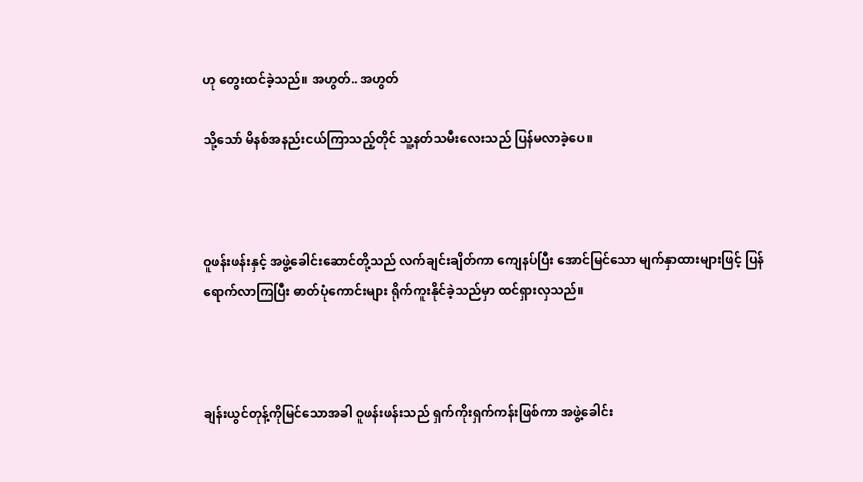ဟု တွေးထင်ခဲ့သည်။ အဟွတ်.. အဟွတ်

သို့သော် မိနစ်အနည်းငယ်ကြာသည့်တိုင် သူ့နတ်သမီးလေးသည် ပြန်မလာခဲ့ပေ။



ဝူဖန်းဖန်းနှင့် အဖွဲ့ခေါင်းဆောင်တို့သည် လက်ချင်းချိတ်ကာ ကျေနပ်ပြီး အောင်မြင်သော မျက်နှာထားများဖြင့် ပြန်ရောက်လာကြပြီး ဓာတ်ပုံကောင်းများ ရိုက်ကူးနိုင်ခဲ့သည်မှာ ထင်ရှားလှသည်။



ချန်းယွင်တုန့်ကိုမြင်သောအခါ ဝူဖန်းဖန်းသည် ရှက်ကိုးရှက်ကန်းဖြစ်ကာ အဖွဲ့ခေါင်း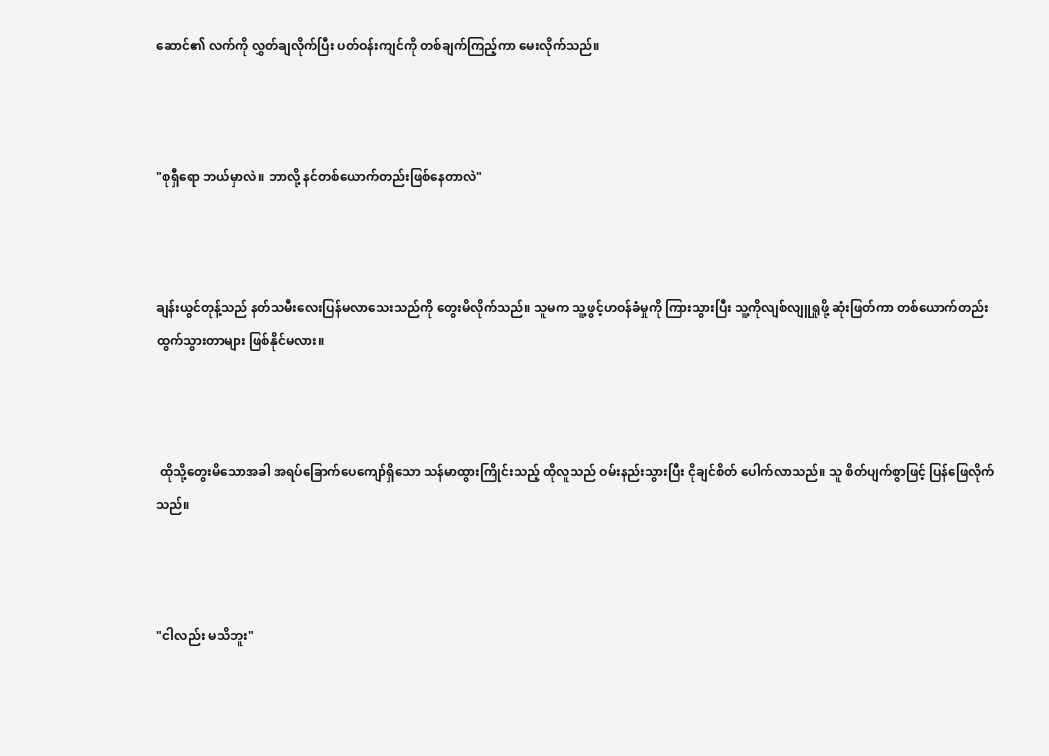ဆောင်၏ လက်ကို လွှတ်ချလိုက်ပြီး ပတ်ဝန်းကျင်ကို တစ်ချက်ကြည့်ကာ မေးလိုက်သည်။



"စုရှီရော ဘယ်မှာလဲ။ ဘာလို့ နင်တစ်ယောက်တည်းဖြစ်နေတာလဲ"



ချန်းယွင်တုန့်သည် နတ်သမီးလေးပြန်မလာသေးသည်ကို တွေးမိလိုက်သည်။ သူမက သူ့ဖွင့်ဟဝန်ခံမှုကို ကြားသွားပြီး သူ့ကိုလျစ်လျူရှုဖို့ ဆုံးဖြတ်ကာ တစ်ယောက်တည်း ထွက်သွားတာများ ဖြစ်နိုင်မလား။



 ထိုသို့တွေးမိသောအခါ အရပ်ခြောက်ပေကျော်ရှိသော သန်မာထွားကြိုင်းသည့် ထိုလူသည် ဝမ်းနည်းသွားပြီး ငိုချင်စိတ် ပေါက်လာသည်။ သူ စိတ်ပျက်စွာဖြင့် ပြန်ဖြေလိုက်သည်။



"ငါလည်း မသိဘူး"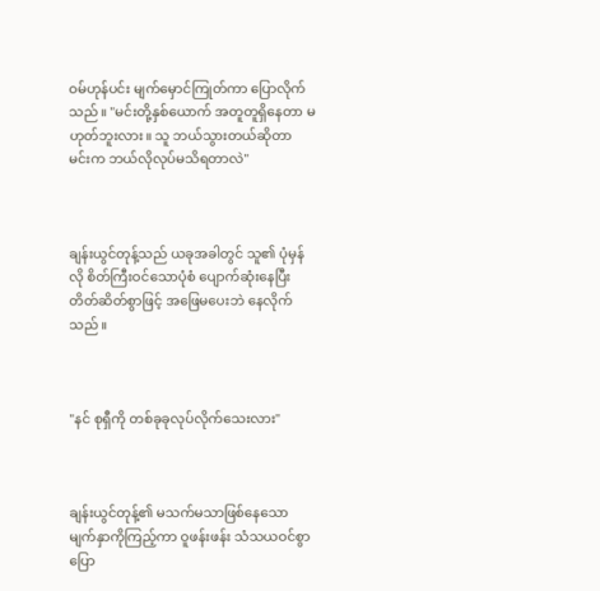ဝမ်ဟုန်ပင်း မျက်မှောင်ကြုတ်ကာ ပြောလိုက်သည်။ "မင်းတို့နှစ်ယောက် အတူတူရှိနေတာ မဟုတ်ဘူးလား။ သူ ဘယ်သွားတယ်ဆိုတာ မင်းက ဘယ်လိုလုပ်မသိရတာလဲ"



ချန်းယွင်တုန့်သည် ယခုအခါတွင် သူ၏ ပုံမှန်လို စိတ်ကြီးဝင်သောပုံစံ ပျောက်ဆုံးနေပြီး တိတ်ဆိတ်စွာဖြင့် အဖြေမပေးဘဲ နေလိုက်သည်။



"နင် စုရှီကို တစ်ခုခုလုပ်လိုက်သေးလား"



ချန်းယွင်တုန့်၏ မသက်မသာဖြစ်နေသော မျက်နှာကိုကြည့်ကာ ဝူဖန်းဖန်း သံသယဝင်စွာ ပြော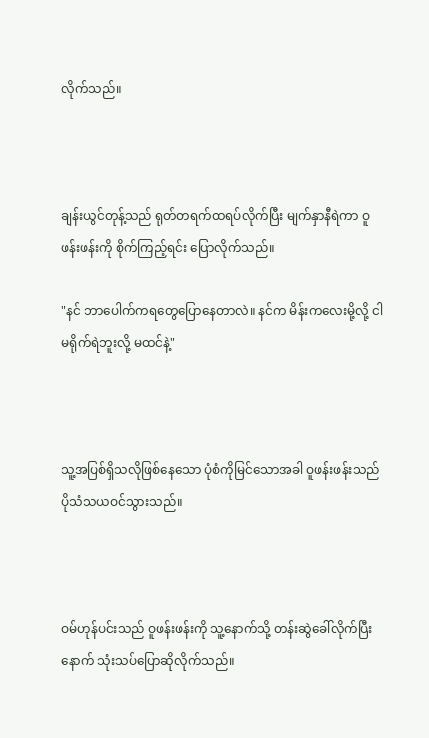လိုက်သည်။



ချန်းယွင်တုန့်သည် ရုတ်တရက်ထရပ်လိုက်ပြီး မျက်နှာနီရဲကာ ဝူဖန်းဖန်းကို စိုက်ကြည့်ရင်း ပြောလိုက်သည်။

"နင် ဘာပေါက်ကရတွေပြောနေတာလဲ။ နင်က မိန်းကလေးမို့လို့ ငါမရိုက်ရဲဘူးလို့ မထင်နဲ့"



သူ့အပြစ်ရှိသလိုဖြစ်နေသော ပုံစံကိုမြင်သောအခါ ဝူဖန်းဖန်းသည် ပိုသံသယဝင်သွားသည်။



ဝမ်ဟုန်ပင်းသည် ဝူဖန်းဖန်းကို သူ့နောက်သို့ တန်းဆွဲခေါ်လိုက်ပြီးနောက် သုံးသပ်ပြောဆိုလိုက်သည်။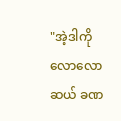"အဲ့ဒါကို လောလောဆယ် ခဏ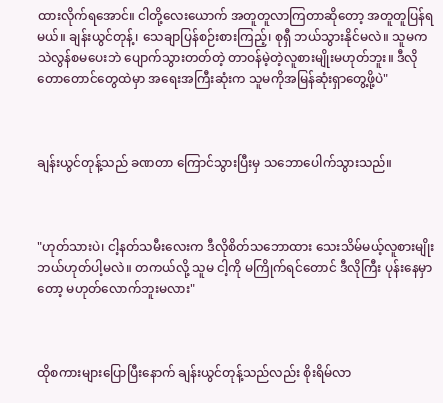ထားလိုက်ရအောင်။ ငါတို့လေးယောက် အတူတူလာကြတာဆိုတော့ အတူတူပြန်ရမယ်။ ချန်းယွင်တုန့်၊ သေချာပြန်စဉ်းစားကြည့်၊ စုရှီ ဘယ်သွားနိုင်မလဲ။ သူမက သဲလွန်စမပေးဘဲ ပျောက်သွားတတ်တဲ့ တာဝန်မဲ့တဲ့လူစားမျိုးမဟုတ်ဘူး။ ဒီလိုတောတောင်တွေထဲမှာ အရေးအကြီးဆုံးက သူမကိုအမြန်ဆုံးရှာတွေ့ဖို့ပဲ"



ချန်းယွင်တုန့်သည် ခဏတာ ကြောင်သွားပြီးမှ သဘောပေါက်သွားသည်။



"ဟုတ်သားပဲ၊ ငါ့နတ်သမီးလေးက ဒီလိုစိတ်သဘောထား သေးသိမ်မယ့်လူစားမျိုး ဘယ်ဟုတ်ပါ့မလဲ။ တကယ်လို့ သူမ ငါ့ကို မကြိုက်ရင်တောင် ဒီလိုကြီး ပုန်းနေမှာတော့ မဟုတ်လောက်ဘူးမလား"



ထိုစကားများပြောပြီးနောက် ချန်းယွင်တုန့်သည်လည်း စိုးရိမ်လာ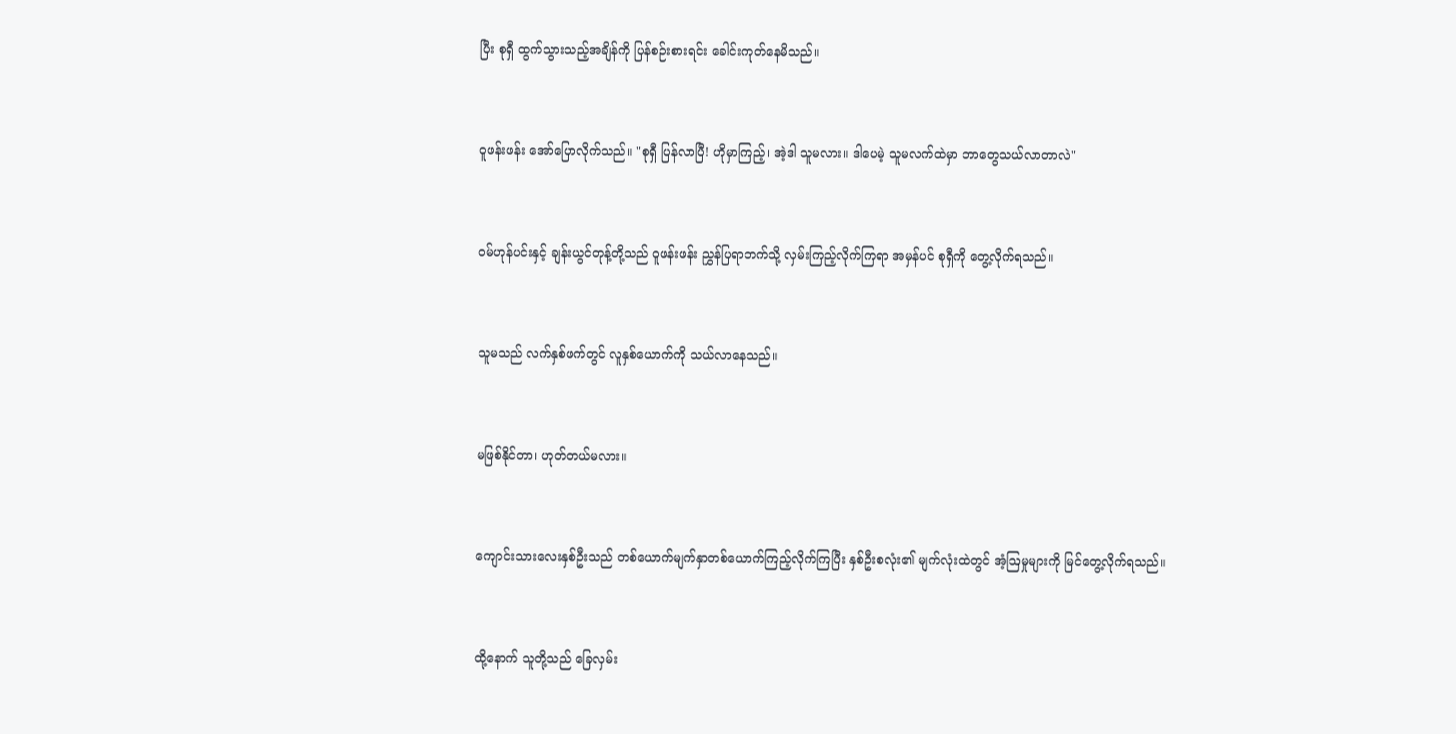ပြီး စုရှီ ထွက်သွားသည့်အချိန်ကို ပြန်စဉ်းစားရင်း ခေါင်းကုတ်နေမိသည်။



ဝူဖန်းဖန်း အော်ပြောလိုက်သည်။ "စုရှီ ပြန်လာပြီ! ဟိုမှာကြည့်၊ အဲ့ဒါ သူမလား။ ဒါပေမဲ့ သူမလက်ထဲမှာ ဘာတွေသယ်လာတာလဲ"



ဝမ်ဟုန်ပင်းနှင့် ချန်းယွင်တုန့်တို့သည် ဝူဖန်းဖန်း ညွှန်ပြရာဘက်သို့ လှမ်းကြည့်လိုက်ကြရာ အမှန်ပင် စုရှီကို တွေ့လိုက်ရသည်။



သူမသည် လက်နှစ်ဖက်တွင် လူနှစ်ယောက်ကို သယ်လာနေသည်။



မဖြစ်နိုင်တာ၊ ဟုတ်တယ်မလား။



ကျောင်းသားလေးနှစ်ဦးသည် တစ်ယောက်မျက်နှာတစ်ယောက်ကြည့်လိုက်ကြပြီး နှစ်ဦးစလုံး၏ မျက်လုံးထဲတွင် အံ့ဩမှုများကို မြင်တွေ့လိုက်ရသည်။



ထို့နောက် သူတို့သည် ခြေလှမ်း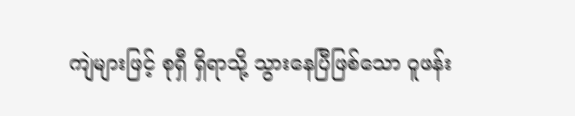ကျဲများဖြင့် စုရှီ ရှိရာသို့ သွားနေပြီဖြစ်သော ဝူဖန်း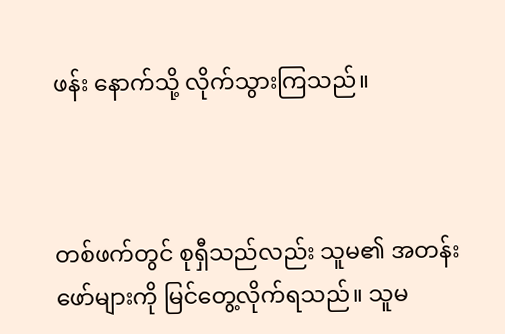ဖန်း နောက်သို့ လိုက်သွားကြသည်။



တစ်ဖက်တွင် စုရှီသည်လည်း သူမ၏ အတန်းဖော်များကို မြင်တွေ့လိုက်ရသည်။ သူမ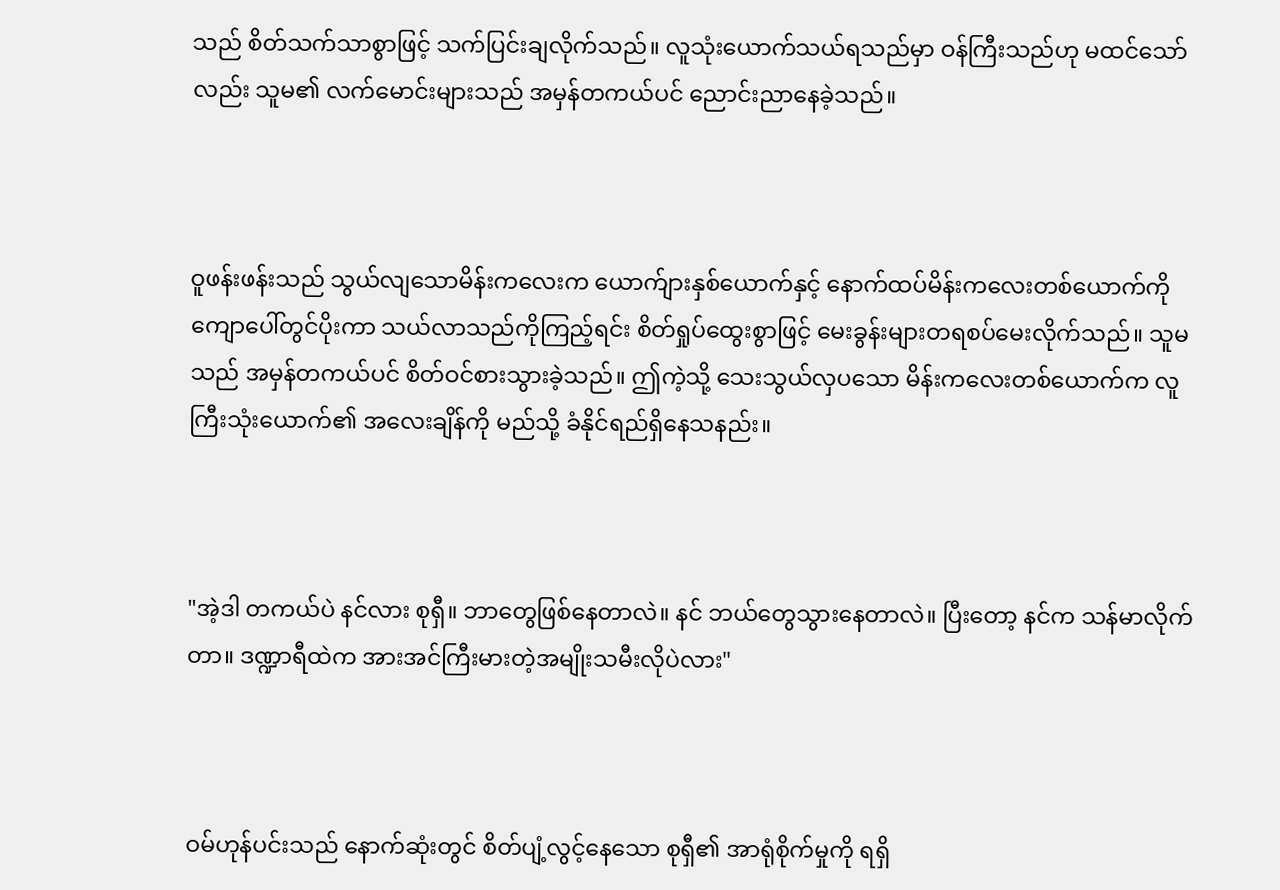သည် စိတ်သက်သာစွာဖြင့် သက်ပြင်းချလိုက်သည်။ လူသုံးယောက်သယ်ရသည်မှာ ဝန်ကြီးသည်ဟု မထင်သော်လည်း သူမ၏ လက်မောင်းများသည် အမှန်တကယ်ပင် ညောင်းညာနေခဲ့သည်။



ဝူဖန်းဖန်းသည် သွယ်လျသောမိန်းကလေးက ယောက်ျားနှစ်ယောက်နှင့် နောက်ထပ်မိန်းကလေးတစ်ယောက်ကို ကျောပေါ်တွင်ပိုးကာ သယ်လာသည်ကိုကြည့်ရင်း စိတ်ရှုပ်ထွေးစွာဖြင့် မေးခွန်းများတရစပ်မေးလိုက်သည်။ သူမသည် အမှန်တကယ်ပင် စိတ်ဝင်စားသွားခဲ့သည်။ ဤကဲ့သို့ သေးသွယ်လှပသော မိန်းကလေးတစ်ယောက်က လူကြီးသုံးယောက်၏ အလေးချိန်ကို မည်သို့ ခံနိုင်ရည်ရှိနေသနည်း။



"အဲ့ဒါ တကယ်ပဲ နင်လား စုရှီ။ ဘာတွေဖြစ်နေတာလဲ။ နင် ဘယ်တွေသွားနေတာလဲ။ ပြီးတော့ နင်က သန်မာလိုက်တာ။ ဒဏ္ဍာရီထဲက အားအင်ကြီးမားတဲ့အမျိုးသမီးလိုပဲလား"



ဝမ်ဟုန်ပင်းသည် နောက်ဆုံးတွင် စိတ်ပျံ့လွင့်နေသော စုရှီ၏ အာရုံစိုက်မှုကို ရရှိ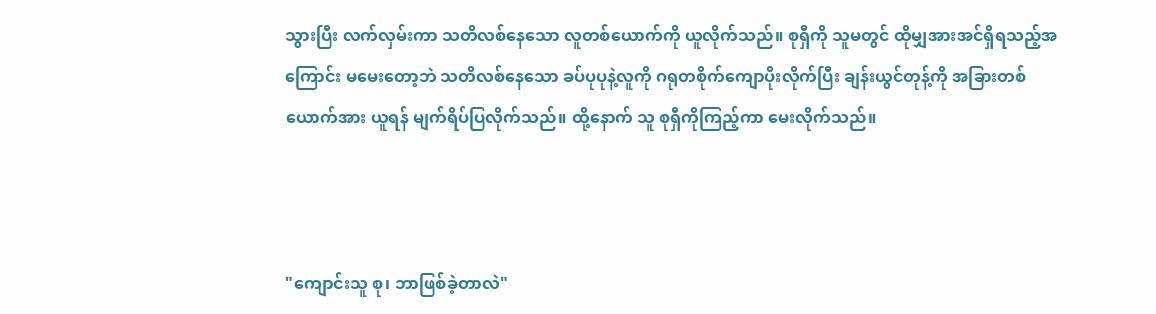သွားပြီး လက်လှမ်းကာ သတိလစ်နေသော လူတစ်ယောက်ကို ယူလိုက်သည်။ စုရှီကို သူမတွင် ထိုမျှအားအင်ရှိရသည့်အကြောင်း မမေးတော့ဘဲ သတိလစ်နေသော ခပ်ပုပုနဲ့လူကို ဂရုတစိုက်ကျောပိုးလိုက်ပြီး ချန်းယွင်တုန့်ကို အခြားတစ်ယောက်အား ယူရန် မျက်ရိပ်ပြလိုက်သည်။ ထို့နောက် သူ စုရှီကိုကြည့်ကာ မေးလိုက်သည်။



"ကျောင်းသူ စု၊ ဘာဖြစ်ခဲ့တာလဲ"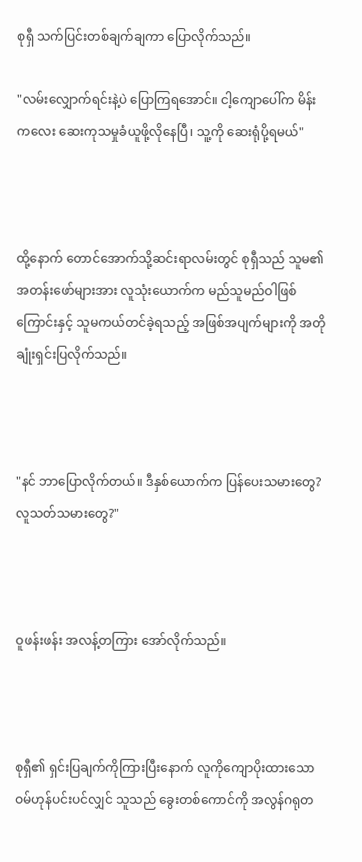စုရှီ သက်ပြင်းတစ်ချက်ချကာ ပြောလိုက်သည်။

"လမ်းလျှောက်ရင်းနဲ့ပဲ ပြောကြရအောင်။ ငါ့ကျောပေါ်က မိန်းကလေး ဆေးကုသမှုခံယူဖို့လိုနေပြီ၊ သူ့ကို ဆေးရုံပို့ရမယ်"



ထို့နောက် တောင်အောက်သို့ဆင်းရာလမ်းတွင် စုရှီသည် သူမ၏ အတန်းဖော်များအား လူသုံးယောက်က မည်သူမည်ဝါဖြစ်ကြောင်းနှင့် သူမကယ်တင်ခဲ့ရသည့် အဖြစ်အပျက်များကို အတိုချုံးရှင်းပြလိုက်သည်။



"နင် ဘာပြောလိုက်တယ်။ ဒီနှစ်ယောက်က ပြန်ပေးသမားတွေ? လူသတ်သမားတွေ?"



ဝူဖန်းဖန်း အလန့်တကြား အော်လိုက်သည်။



စုရှီ၏ ရှင်းပြချက်ကိုကြားပြီးနောက် လူကိုကျောပိုးထားသော ဝမ်ဟုန်ပင်းပင်လျှင် သူသည် ခွေးတစ်ကောင်ကို အလွန်ဂရုတ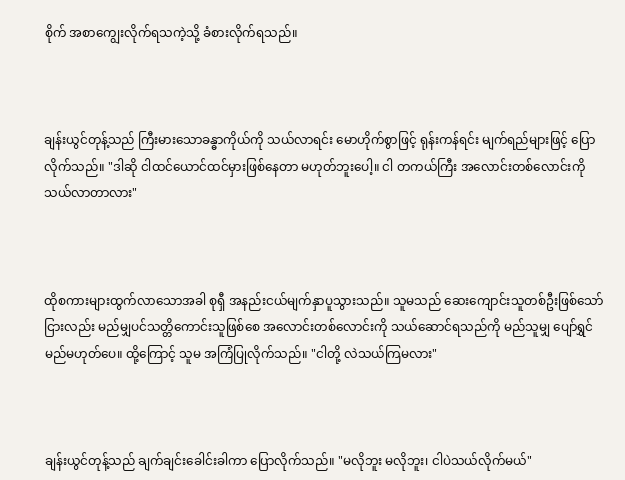စိုက် အစာကျွေးလိုက်ရသကဲ့သို့ ခံစားလိုက်ရသည်။



ချန်းယွင်တုန့်သည် ကြီးမားသောခန္ဓာကိုယ်ကို သယ်လာရင်း မောဟိုက်စွာဖြင့် ရုန်းကန်ရင်း မျက်ရည်များဖြင့် ပြောလိုက်သည်။ "ဒါဆို ငါထင်ယောင်ထင်မှားဖြစ်နေတာ မဟုတ်ဘူးပေါ့။ ငါ တကယ်ကြီး အလောင်းတစ်လောင်းကို သယ်လာတာလား"



ထိုစကားများထွက်လာသောအခါ စုရှီ အနည်းငယ်မျက်နှာပူသွားသည်။ သူမသည် ဆေးကျောင်းသူတစ်ဦးဖြစ်သော်ငြားလည်း မည်မျှပင်သတ္တိကောင်းသူဖြစ်စေ အလောင်းတစ်လောင်းကို သယ်ဆောင်ရသည်ကို မည်သူမျှ ပျော်ရွှင်မည်မဟုတ်ပေ။ ထို့ကြောင့် သူမ အကြံပြုလိုက်သည်။ "ငါတို့ လဲသယ်ကြမလား"



ချန်းယွင်တုန့်သည် ချက်ချင်းခေါင်းခါကာ ပြောလိုက်သည်။ "မလိုဘူး မလိုဘူး၊ ငါပဲသယ်လိုက်မယ်"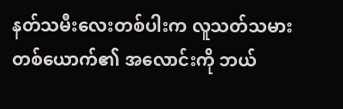နတ်သမီးလေးတစ်ပါးက လူသတ်သမားတစ်ယောက်၏ အလောင်းကို ဘယ်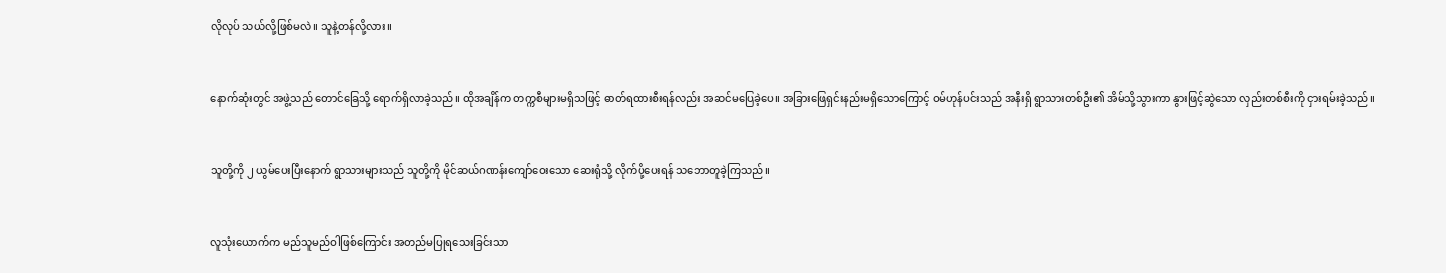လိုလုပ် သယ်လို့ဖြစ်မလဲ။ သူနဲ့တန်လို့လား။



နောက်ဆုံးတွင် အဖွဲ့သည် တောင်ခြေသို့ ရောက်ရှိလာခဲ့သည်။ ထိုအချိန်က တက္ကစီများမရှိသဖြင့် ဓာတ်ရထားစီးရန်လည်း အဆင်မပြေခဲ့ပေ။ အခြားဖြေရှင်းနည်းမရှိသောကြောင့် ဝမ်ဟုန်ပင်းသည် အနီးရှိ ရွာသားတစ်ဦး၏ အိမ်သို့သွားကာ နွားဖြင့်ဆွဲသော လှည်းတစ်စီးကို ငှားရမ်းခဲ့သည်။



သူတို့ကို ၂ ယွမ်ပေးပြီးနောက် ရွာသားများသည် သူတို့ကို မိုင်ဆယ်ဂဏန်းကျော်ဝေးသော ဆေးရုံသို့ လိုက်ပို့ပေးရန် သဘောတူခဲ့ကြသည်။



လူသုံးယောက်က မည်သူမည်ဝါဖြစ်ကြောင်း အတည်မပြုရသေးခြင်းသာ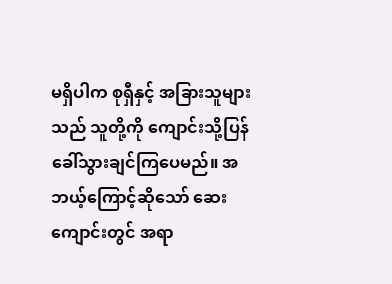မရှိပါက စုရှီနှင့် အခြားသူများသည် သူတို့ကို ကျောင်းသို့ပြန်ခေါ်သွားချင်ကြပေမည်။ အဘယ့်ကြောင့်ဆိုသော် ဆေးကျောင်းတွင် အရာ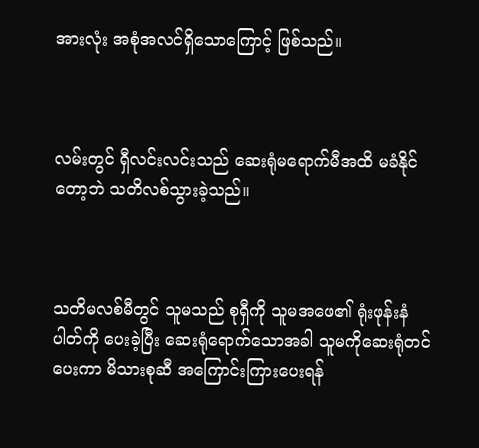အားလုံး အစုံအလင်ရှိသောကြောင့် ဖြစ်သည်။



လမ်းတွင် ရှီလင်းလင်းသည် ဆေးရုံမရောက်မီအထိ မခံနိုင်တော့ဘဲ သတိလစ်သွားခဲ့သည်။



သတိမလစ်မီတွင် သူမသည် စုရှီကို သူမအဖေ၏ ရုံးဖုန်းနံပါတ်ကို ပေးခဲ့ပြီး ဆေးရုံရောက်သောအခါ သူမကိုဆေးရုံတင်ပေးကာ မိသားစုဆီ အကြောင်းကြားပေးရန်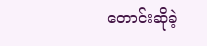တောင်းဆိုခဲ့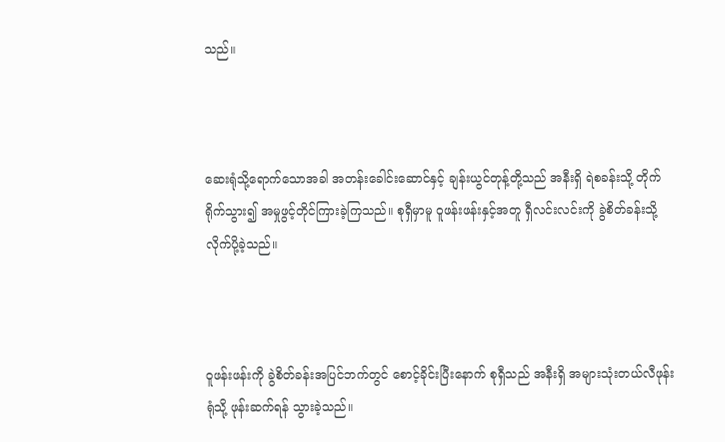သည်။



ဆေးရုံသို့ရောက်သောအခါ အတန်းခေါင်းဆောင်နှင့် ချန်းယွင်တုန့်တို့သည် အနီးရှိ ရဲစခန်းသို့ တိုက်ရိုက်သွား၍ အမှုဖွင့်တိုင်ကြားခဲ့ကြသည်။ စုရှီမှာမူ ဝူဖန်းဖန်းနှင့်အတူ ရှီလင်းလင်းကို ခွဲစိတ်ခန်းသို့ လိုက်ပို့ခဲ့သည်။



ဝူဖန်းဖန်းကို ခွဲစိတ်ခန်းအပြင်ဘက်တွင် စောင့်ခိုင်းပြီးနောက် စုရှီသည် အနီးရှိ အများသုံးတယ်လီဖုန်းရုံသို့ ဖုန်းဆက်ရန် သွားခဲ့သည်။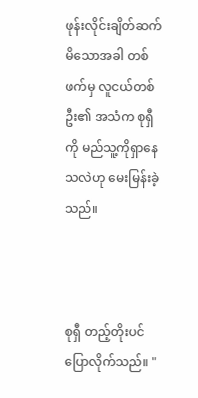ဖုန်းလိုင်းချိတ်ဆက်မိသောအခါ တစ်ဖက်မှ လူငယ်တစ်ဦး၏ အသံက စုရှီကို မည်သူ့ကိုရှာနေသလဲဟု မေးမြန်းခဲ့သည်။



စုရှီ တည့်တိုးပင် ပြောလိုက်သည်။ "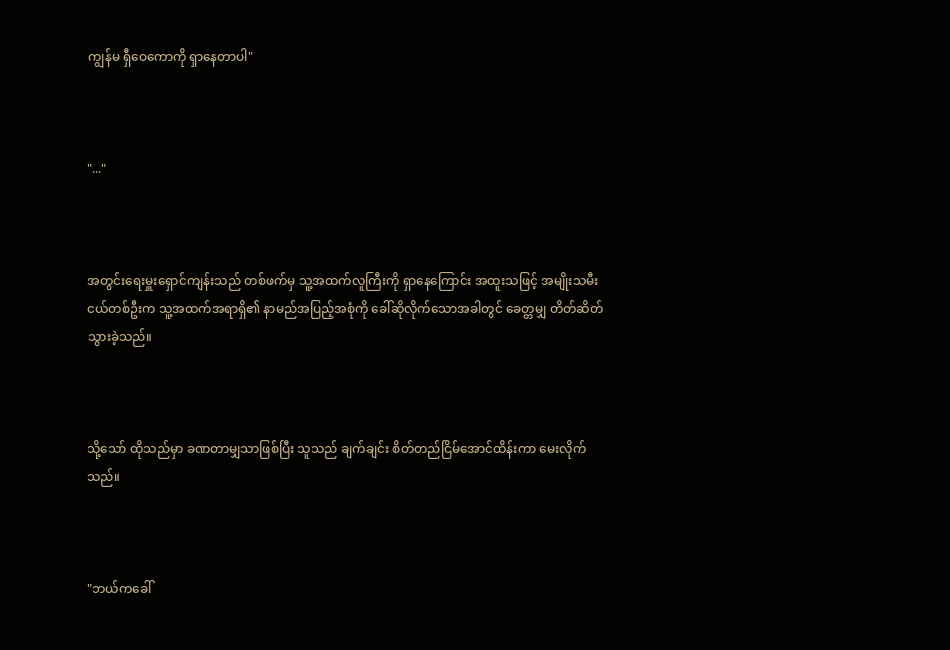ကျွန်မ ရှီဝေကောကို ရှာနေတာပါ"



"..."



အတွင်းရေးမှူးရှောင်ကျန်းသည် တစ်ဖက်မှ သူ့အထက်လူကြီးကို ရှာနေကြောင်း အထူးသဖြင့် အမျိုးသမီးငယ်တစ်ဦးက သူ့အထက်အရာရှိ၏ နာမည်အပြည့်အစုံကို ခေါ်ဆိုလိုက်သောအခါတွင် ခေတ္တမျှ တိတ်ဆိတ်သွားခဲ့သည်။



သို့သော် ထိုသည်မှာ ခဏတာမျှသာဖြစ်ပြီး သူသည် ချက်ချင်း စိတ်တည်ငြိမ်အောင်ထိန်းကာ မေးလိုက်သည်။



"ဘယ်ကခေါ်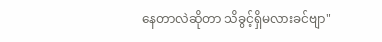နေတာလဲဆိုတာ သိခွင့်ရှိမလားခင်ဗျာ"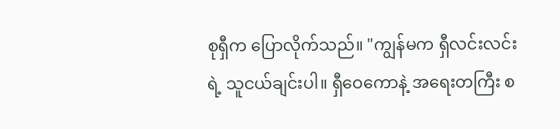စုရှီက ပြောလိုက်သည်။ "ကျွန်မက ရှီလင်းလင်းရဲ့ သူငယ်ချင်းပါ။ ရှီဝေကောနဲ့ အရေးတကြီး စ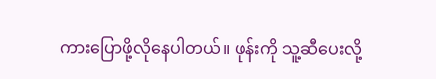ကားပြောဖို့လိုနေပါတယ်။ ဖုန်းကို သူ့ဆီပေးလို့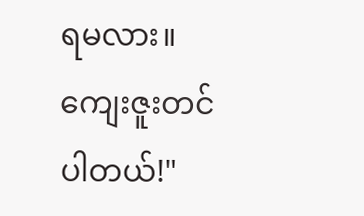ရမလား။ ကျေးဇူးတင်ပါတယ်!"